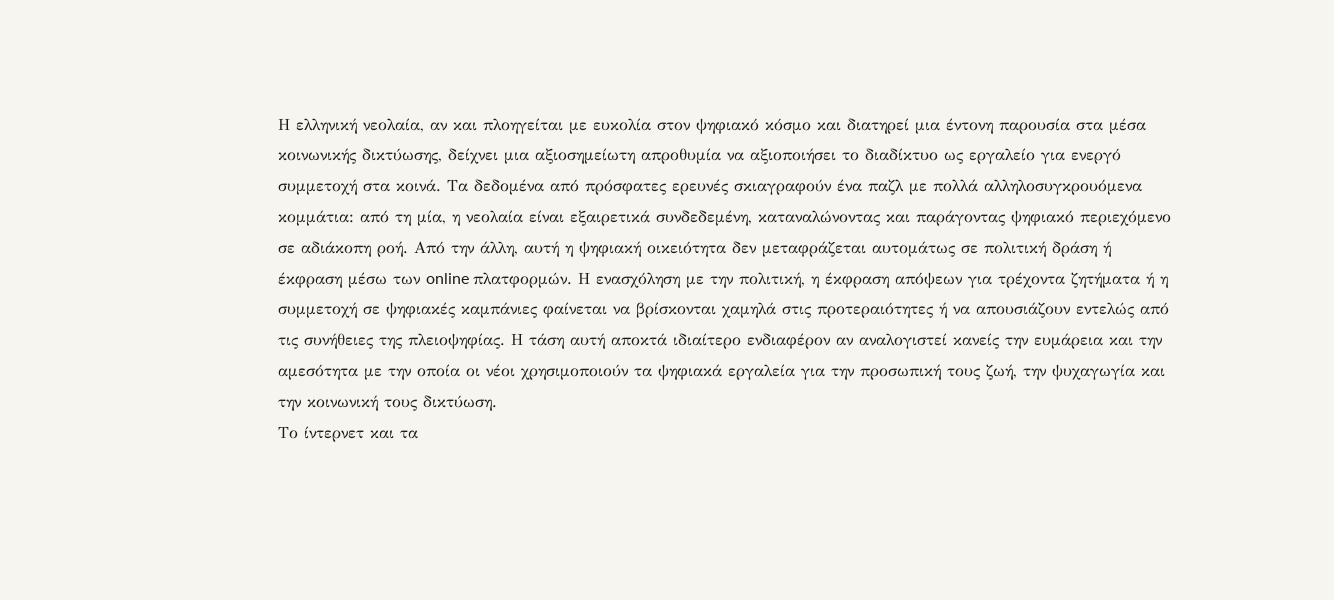Η ελληνική νεολαία, αν και πλοηγείται με ευκολία στον ψηφιακό κόσμο και διατηρεί μια έντονη παρουσία στα μέσα κοινωνικής δικτύωσης, δείχνει μια αξιοσημείωτη απροθυμία να αξιοποιήσει το διαδίκτυο ως εργαλείο για ενεργό συμμετοχή στα κοινά. Τα δεδομένα από πρόσφατες ερευνές σκιαγραφούν ένα παζλ με πολλά αλληλοσυγκρουόμενα κομμάτια: από τη μία, η νεολαία είναι εξαιρετικά συνδεδεμένη, καταναλώνοντας και παράγοντας ψηφιακό περιεχόμενο σε αδιάκοπη ροή. Από την άλλη, αυτή η ψηφιακή οικειότητα δεν μεταφράζεται αυτομάτως σε πολιτική δράση ή έκφραση μέσω των online πλατφορμών. Η ενασχόληση με την πολιτική, η έκφραση απόψεων για τρέχοντα ζητήματα ή η συμμετοχή σε ψηφιακές καμπάνιες φαίνεται να βρίσκονται χαμηλά στις προτεραιότητες ή να απουσιάζουν εντελώς από τις συνήθειες της πλειοψηφίας. Η τάση αυτή αποκτά ιδιαίτερο ενδιαφέρον αν αναλογιστεί κανείς την ευμάρεια και την αμεσότητα με την οποία οι νέοι χρησιμοποιούν τα ψηφιακά εργαλεία για την προσωπική τους ζωή, την ψυχαγωγία και την κοινωνική τους δικτύωση.
Το ίντερνετ και τα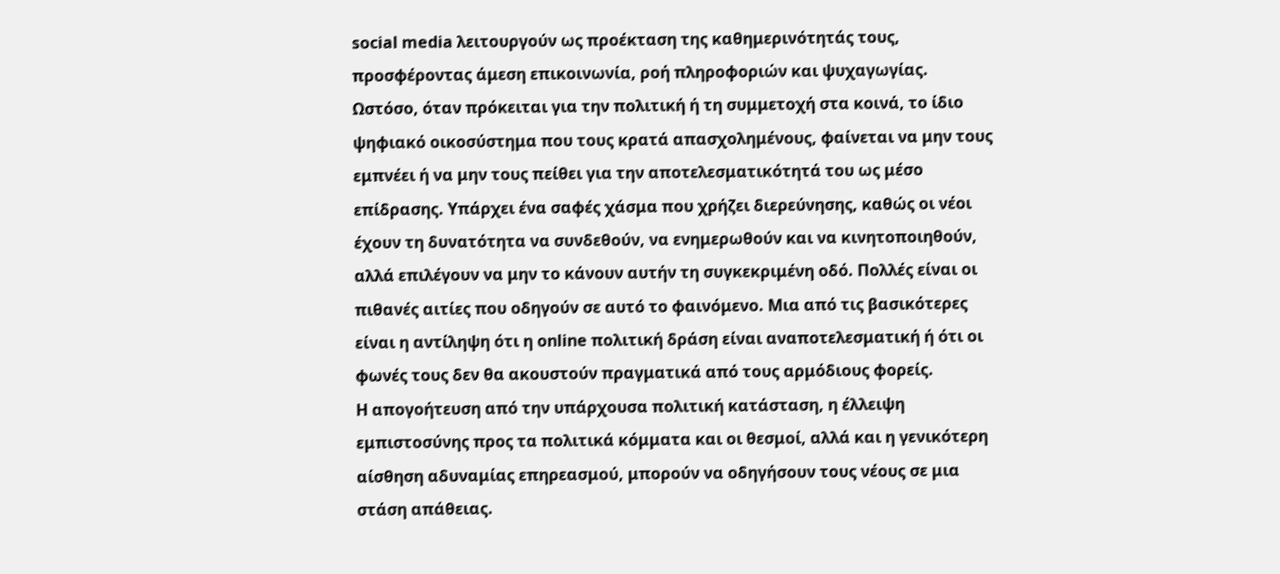social media λειτουργούν ως προέκταση της καθημερινότητάς τους, προσφέροντας άμεση επικοινωνία, ροή πληροφοριών και ψυχαγωγίας. Ωστόσο, όταν πρόκειται για την πολιτική ή τη συμμετοχή στα κοινά, το ίδιο ψηφιακό οικοσύστημα που τους κρατά απασχολημένους, φαίνεται να μην τους εμπνέει ή να μην τους πείθει για την αποτελεσματικότητά του ως μέσο επίδρασης. Υπάρχει ένα σαφές χάσμα που χρήζει διερεύνησης, καθώς οι νέοι έχουν τη δυνατότητα να συνδεθούν, να ενημερωθούν και να κινητοποιηθούν, αλλά επιλέγουν να μην το κάνουν αυτήν τη συγκεκριμένη οδό. Πολλές είναι οι πιθανές αιτίες που οδηγούν σε αυτό το φαινόμενο. Μια από τις βασικότερες είναι η αντίληψη ότι η online πολιτική δράση είναι αναποτελεσματική ή ότι οι φωνές τους δεν θα ακουστούν πραγματικά από τους αρμόδιους φορείς.
Η απογοήτευση από την υπάρχουσα πολιτική κατάσταση, η έλλειψη εμπιστοσύνης προς τα πολιτικά κόμματα και οι θεσμοί, αλλά και η γενικότερη αίσθηση αδυναμίας επηρεασμού, μπορούν να οδηγήσουν τους νέους σε μια στάση απάθειας.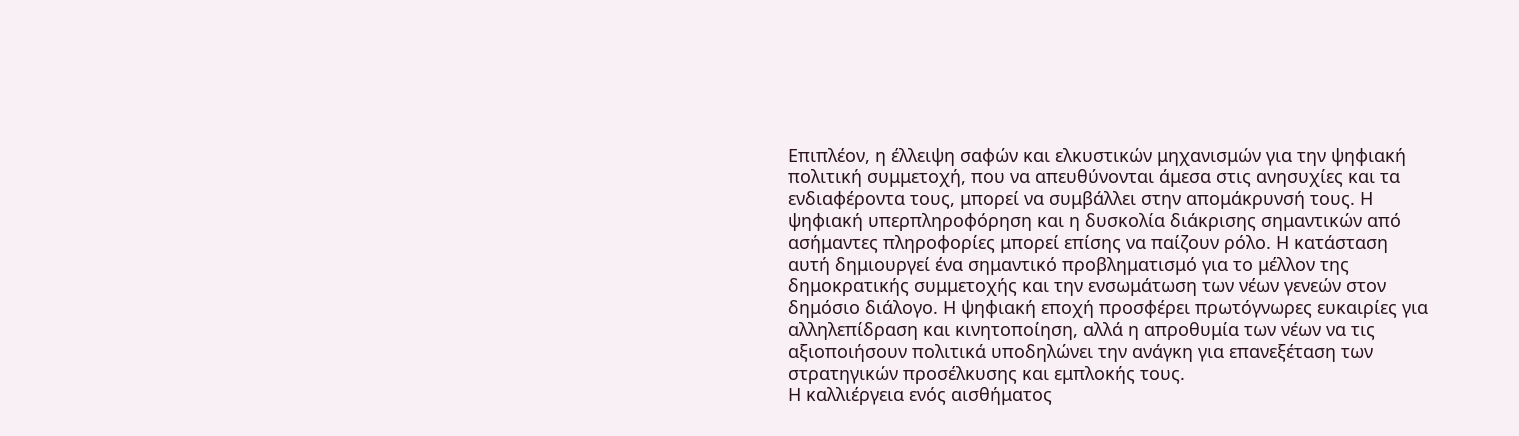Επιπλέον, η έλλειψη σαφών και ελκυστικών μηχανισμών για την ψηφιακή πολιτική συμμετοχή, που να απευθύνονται άμεσα στις ανησυχίες και τα ενδιαφέροντα τους, μπορεί να συμβάλλει στην απομάκρυνσή τους. Η ψηφιακή υπερπληροφόρηση και η δυσκολία διάκρισης σημαντικών από ασήμαντες πληροφορίες μπορεί επίσης να παίζουν ρόλο. Η κατάσταση αυτή δημιουργεί ένα σημαντικό προβληματισμό για το μέλλον της δημοκρατικής συμμετοχής και την ενσωμάτωση των νέων γενεών στον δημόσιο διάλογο. Η ψηφιακή εποχή προσφέρει πρωτόγνωρες ευκαιρίες για αλληλεπίδραση και κινητοποίηση, αλλά η απροθυμία των νέων να τις αξιοποιήσουν πολιτικά υποδηλώνει την ανάγκη για επανεξέταση των στρατηγικών προσέλκυσης και εμπλοκής τους.
Η καλλιέργεια ενός αισθήματος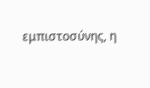εμπιστοσύνης, η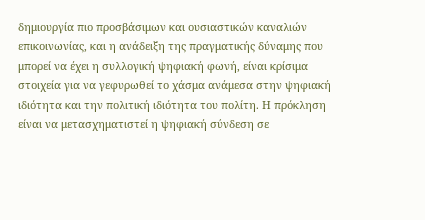δημιουργία πιο προσβάσιμων και ουσιαστικών καναλιών επικοινωνίας, και η ανάδειξη της πραγματικής δύναμης που μπορεί να έχει η συλλογική ψηφιακή φωνή, είναι κρίσιμα στοιχεία για να γεφυρωθεί το χάσμα ανάμεσα στην ψηφιακή ιδιότητα και την πολιτική ιδιότητα του πολίτη. Η πρόκληση είναι να μετασχηματιστεί η ψηφιακή σύνδεση σε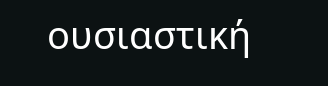ουσιαστική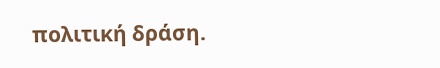πολιτική δράση.